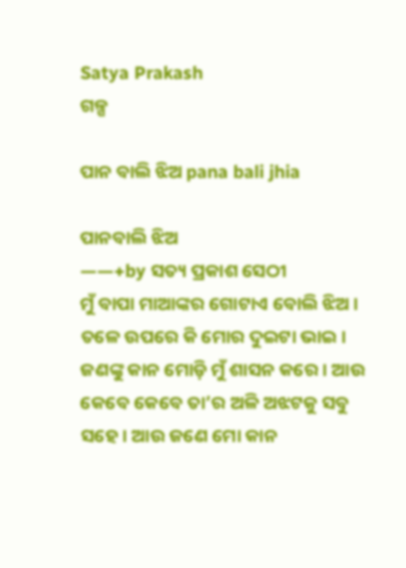Satya Prakash
ଗଳ୍ପ

ପାନ ବାଲି ଝିଅ pana bali jhia

ପାନବାଲି ଝିଅ
——+by ସତ୍ୟ ପ୍ରକାଶ ସେଠୀ
ମୁଁ ବାପା ମାଆଙ୍କର ଗୋଟାଏ ବୋଲି ଝିଅ। ତଳେ ଉପରେ କି ମୋର ଦୁଇଟା ଭାଇ। ଜଣଙ୍କୁ କାନ ମୋଡ଼ି ମୁଁ ଶାସନ କରେ। ଆଉ କେବେ କେବେ ତା’ର ଅଳି ଅଝଟକୁ ସବୁ ସହେ। ଆଉ ଜଣେ ମୋ କାନ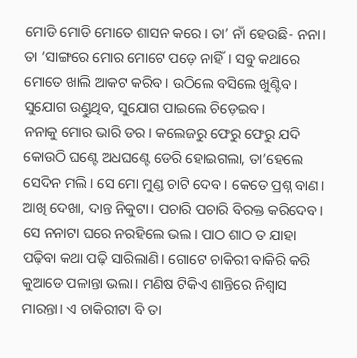ମୋଡି ମୋଡି ମୋତେ ଶାସନ କରେ। ତା’ ନାଁ ହେଉଛି- ନନା। ତା ‘ସାଙ୍ଗରେ ମୋର ମୋଟେ ପଡ଼େ ନାହିଁ। ସବୁ କଥାରେ ମୋତେ ଖାଲି ଆକଟ କରିବ। ଉଠିଲେ ବସିଲେ ଖୁଣ୍ଟିବ। ସୁଯୋଗ ଉଣ୍ଡୁଥିବ, ସୁଯୋଗ ପାଇଲେ ଚିଡ଼େଇବ।
ନନାକୁ ମୋର ଭାରି ଡର। କଲେଜରୁ ଫେରୁ ଫେରୁ ଯଦି କୋଉଠି ଘଣ୍ଟେ ଅଧଘଣ୍ଟେ ଡେରି ହୋଇଗଲା, ତା’ହେଲେ ସେଦିନ ମଲି। ସେ ମୋ ମୁଣ୍ଡ ଚାଟି ଦେବ। କେତେ ପ୍ରଶ୍ନ ବାଣ। ଆଖି ଦେଖା, ଦାନ୍ତ ନିକୁଟା। ପଚାରି ପଚାରି ବିରକ୍ତ କରିଦେବ। ସେ ନନାଟା ଘରେ ନରହିଲେ ଭଲ। ପାଠ ଶାଠ ତ ଯାହା ପଢ଼ିବା କଥା ପଢ଼ି ସାରିଲାଣି। ଗୋଟେ ଚାକିରୀ ବାକିରି କରି କୁଆଡେ ପଳାନ୍ତା ଭଲା। ମଣିଷ ଟିକିଏ ଶାନ୍ତିରେ ନିଶ୍ଵାସ ମାରନ୍ତା। ଏ ଚାକିରୀଟା ବି ତା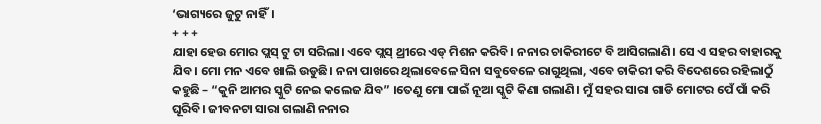‘ଭାଗ୍ୟରେ ଜୁଟୁ ନାହିଁ।
+ + +
ଯାହା ହେଉ ମୋର ପ୍ଲସ୍ ଟୁ ଟା ସରିଲା। ଏବେ ପ୍ଲସ୍ ଥ୍ରୀରେ ଏଡ୍ ମିଶନ କରିବି। ନନାର ଚାକିରୀଟେ ବି ଆସିଗଲାଣି। ସେ ଏ ସହର ବାହାରକୁ ଯିବ। ମୋ ମନ ଏବେ ଖାଲି ଉଡୁଛି। ନନା ପାଖରେ ଥିଲାବେଳେ ସିନା ସବୁବେଳେ ରାଗୁଥିଲା, ଏବେ ଚାକିରୀ କରି ବିଦେଶରେ ରହିଲାଠୁଁ କହୁଛି – “କୁନି ଆମର ସ୍କୁଟି ନେଇ କଲେଜ ଯିବ” ।ତେଣୁ ମୋ ପାଇଁ ନୂଆ ସ୍କୁଟି କିଣା ଗଲାଣି। ମୁଁ ସହର ସାରା ଗାଡି ମୋଟର ପେଁ ପାଁ କରି ଘୂରିବି। ଜୀବନଟା ସାରା ଗଲାଣି ନନାର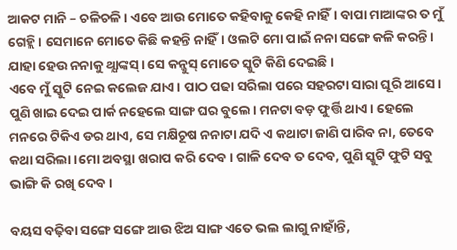ଆକଟ ମାନି – ଚଳିଚଳି। ଏବେ ଆଉ ମୋତେ କହିବାକୁ କେହି ନାହିଁ। ବାପା ମାଆଙ୍କର ତ ମୁଁ ଗେହ୍ଲି। ସେମାନେ ମୋତେ କିଛି କହନ୍ତି ନାହିଁ। ଓଲଟି ମୋ ପାଇଁ ନନା ସଙ୍ଗେ କଳି କରନ୍ତି। ଯାହା ହେଉ ନନାକୁ ଥ୍ଯାଙ୍କସ୍। ସେ କନ୍ଜୁସ୍ ମୋତେ ସ୍କୁଟି କିଣି ଦେଇଛି।
ଏବେ ମୁଁ ସ୍କୁଟି ନେଇ କଲେଜ ଯାଏ। ପାଠ ପଢା ସରିଲା ପରେ ସହରଟା ସାରା ଘୂରି ଆସେ। ପୁଣି ଖାଇ ଦେଇ ପାର୍କ ନହେଲେ ସାଙ୍ଗ ଘର ବୁଲେ। ମନଟା ବଡ଼ ଫୁର୍ତ୍ତି ଥାଏ। ହେଲେ ମନରେ ଟିକିଏ ଡର ଥାଏ, ସେ ମକ୍ଷିଚୂଷ ନନାଟା ଯଦି ଏ କଥାଟା ଜାଣି ପାରିବ ନା, ତେବେ କଥା ସରିଲା ।ମୋ ଅବସ୍ଥା ଖରାପ କରି ଦେବ। ଗାଳି ଦେବ ତ ଦେବ, ପୁଣି ସ୍କୁଟି ଫୁଟି ସବୁ ଭାଙ୍ଗି କି ରଖି ଦେବ।

ବୟସ ବଢ଼ିବା ସଙ୍ଗେ ସଙ୍ଗେ ଆଉ ଝିଅ ସାଙ୍ଗ ଏତେ ଭଲ ଲାଗୁ ନାହାଁନ୍ତି,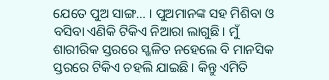ଯେତେ ପୁଅ ସାଙ୍ଗ… । ପୁଅମାନଙ୍କ ସହ ମିଶିବା ଓ ବସିବା ଏଣିକି ଟିକିଏ ନିଆରା ଲାଗୁଛି। ମୁଁ ଶାରୀରିକ ସ୍ତରରେ ସ୍ଖଳିତ ନହେଲେ ବି ମାନସିକ ସ୍ତରରେ ଟିକିଏ ଚହଲି ଯାଇଛି। କିନ୍ତୁ ଏମିତି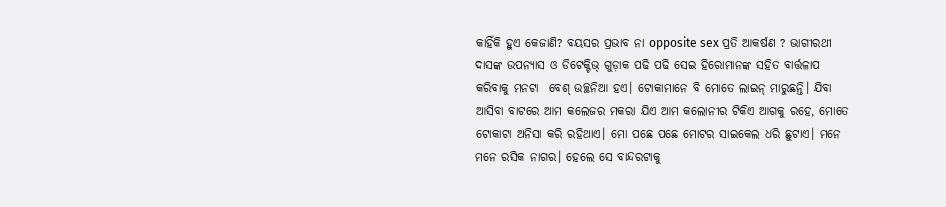କାହିଁକି ହୁଏ କେଜାଣି? ବୟସର ପ୍ରଭାବ ନା opposite sex ପ୍ରତି ଆକର୍ଷଣ ? ଭାଗୀରଥୀ ଦାସଙ୍କ ଉପନ୍ୟାସ ଓ ଡିଟେକ୍ଟିଭ୍ ଗୁଡ଼ାକ ପଢି ପଢି ସେଇ ହିରୋମାନଙ୍କ ସହିତ ବାର୍ତ୍ତଳାପ କରିବାକୁ ମନଟା  ବେଶ୍ ଉଚ୍ଛନିଆ ହଏ। ଟୋକାମାନେ ବି ମୋତେ ଲାଇନ୍ ମାରୁଛନ୍ତି। ଯିବା ଆସିବା ବାଟରେ ଆମ କଲେଜର ମକରା ଯିଏ ଆମ କଲୋନୀର ଟିକିଏ ଆଗକୁ ରହେ, ମୋତେ ଟୋକାଟା ଅନିସା କରି ରହିଥାଏ। ମୋ ପଛେ ପଛେ ମୋଟର ସାଇକେଲ ଧରି ଛୁଟାଏ। ମନେ ମନେ ରସିକ ନାଗର। ହେଲେ ସେ ବାନ୍ଦରଟାକୁ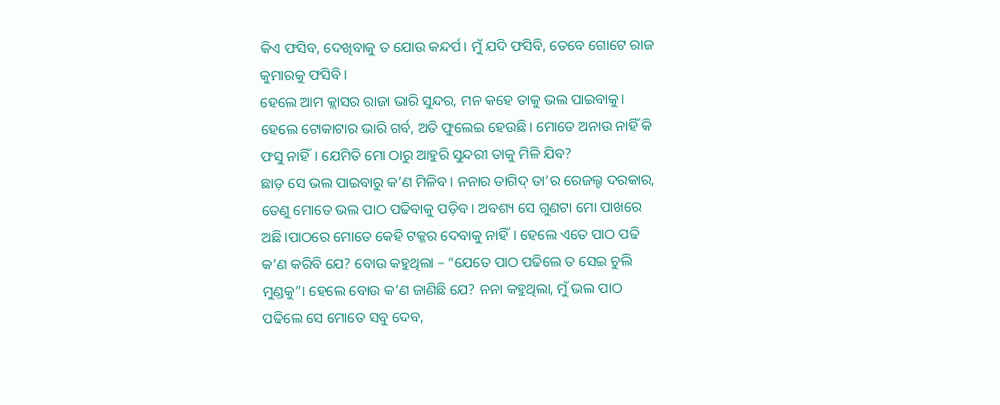କିଏ ଫସିବ, ଦେଖିବାକୁ ତ ଯୋଉ କନ୍ଦର୍ପ। ମୁଁ ଯଦି ଫସିବି, ତେବେ ଗୋଟେ ରାଜ କୁମାରକୁ ଫସିବି।
ହେଲେ ଆମ କ୍ଲାସର ରାଜା ଭାରି ସୁନ୍ଦର, ମନ କହେ ତାକୁ ଭଲ ପାଇବାକୁ। ହେଲେ ଟୋକାଟାର ଭାରି ଗର୍ବ, ଅତି ଫୁଲେଇ ହେଉଛି। ମୋତେ ଅନାଉ ନାହିଁ କି ଫସୁ ନାହିଁ। ଯେମିତି ମୋ ଠାରୁ ଆହୁରି ସୁନ୍ଦରୀ ତାକୁ ମିଳି ଯିବ?
ଛାଡ଼ ସେ ଭଲ ପାଇବାରୁ କ’ଣ ମିଳିବ। ନନାର ତାଗିଦ୍ ତା’ର ରେଜଲ୍ଟ ଦରକାର, ତେଣୁ ମୋତେ ଭଲ ପାଠ ପଢିବାକୁ ପଡ଼ିବ। ଅବଶ୍ୟ ସେ ଗୁଣଟା ମୋ ପାଖରେ ଅଛି।ପାଠରେ ମୋତେ କେହି ଟକ୍କର ଦେବାକୁ ନାହିଁ। ହେଲେ ଏତେ ପାଠ ପଢି କ’ଣ କରିବି ଯେ? ବୋଉ କହୁଥିଲା – “ଯେତେ ପାଠ ପଢିଲେ ତ ସେଇ ଚୁଲି ମୁଣ୍ଡକୁ”। ହେଲେ ବୋଉ କ’ଣ ଜାଣିଛି ଯେ? ନନା କହୁଥିଲା, ମୁଁ ଭଲ ପାଠ ପଢିଲେ ସେ ମୋତେ ସବୁ ଦେବ,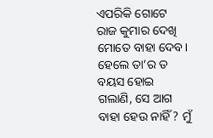ଏପରିକି ଗୋଟେ ରାଜ କୁମାର ଦେଖି ମୋତେ ବାହା ଦେବ। ହେଲେ ତା’ର ତ ବୟସ ହୋଇ ଗଲାଣି, ସେ ଆଗ ବାହା ହେଉ ନାହିଁ? ମୁଁ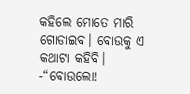କହିଲେ ମୋତେ ମାରି ଗୋଡାଇବ। ବୋଉକୁ ଏ କଥାଟା କହିବି।
-“ବୋଉଲୋ!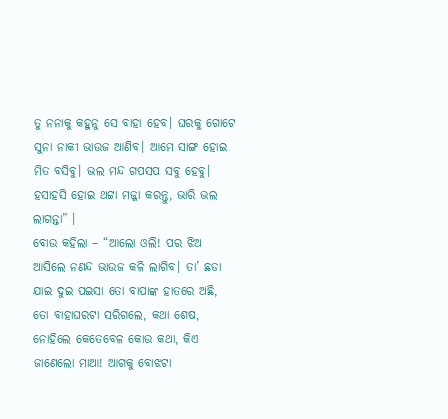ତୁ ନନାକୁ କହୁନୁ ସେ ବାହା ହେବ। ଘରକୁ ଗୋଟେ ସୁନା ନାକୀ ଭାଉଜ ଆଣିବ। ଆମେ ସାଙ୍ଗ ହୋଇ ମିତ ବସିବୁ। ଭଲ ମନ୍ଦ ଗପସପ ସବୁ ହେବୁ। ହସାହସି ହୋଇ ଥଟ୍ଟା ମଜ୍ଜା କରନ୍ତୁ, ଭାରି ଭଲ ଲାଗନ୍ତା” ।
ବୋଉ କହିଲା – “ଆଲୋ ଓଲି! ପର ଝିଅ ଆସିଲେ ନଣନ୍ଦ ଭାଉଜ କଳି ଲାଗିବ। ତା’ ଛଡା ଯାଇ ଦୁଇ ପଇସା ତୋ ବାପାଙ୍କ ହାତରେ ଅଛି, ତୋ ବାହାଘରଟା ସରିଗଲେ, କଥା ଶେଷ, ନୋହିଲେ କେତେବେଳ କୋଉ କଥା, କିଏ ଜାଣେଲୋ ମାଆ! ଆଗକୁ ବୋଝଟା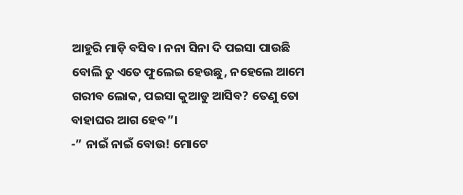ଆହୁରି ମାଡ଼ି ବସିବ। ନନା ସିନା ଦି ପଇସା ପାଉଛି ବୋଲି ତୁ ଏତେ ଫୁଲେଇ ହେଉଛୁ, ନହେଲେ ଆମେ ଗରୀବ ଲୋକ, ପଇସା କୁଆଡୁ ଆସିବ? ତେଣୁ ତୋ ବାହାଘର ଆଗ ହେବ”।
-” ନାଇଁ ନାଇଁ ବୋଉ! ମୋଟେ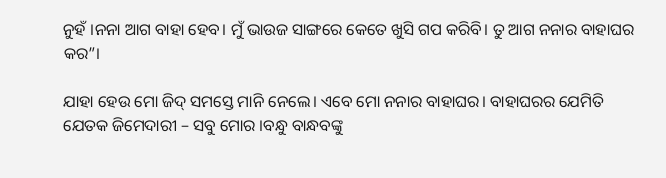ନୁହଁ ।ନନା ଆଗ ବାହା ହେବ। ମୁଁ ଭାଉଜ ସାଙ୍ଗରେ କେତେ ଖୁସି ଗପ କରିବି। ତୁ ଆଗ ନନାର ବାହାଘର କର”।

ଯାହା ହେଉ ମୋ ଜିଦ୍ ସମସ୍ତେ ମାନି ନେଲେ। ଏବେ ମୋ ନନାର ବାହାଘର। ବାହାଘରର ଯେମିତି ଯେତକ ଜିମେଦାରୀ – ସବୁ ମୋର ।ବନ୍ଧୁ ବାନ୍ଧବଙ୍କୁ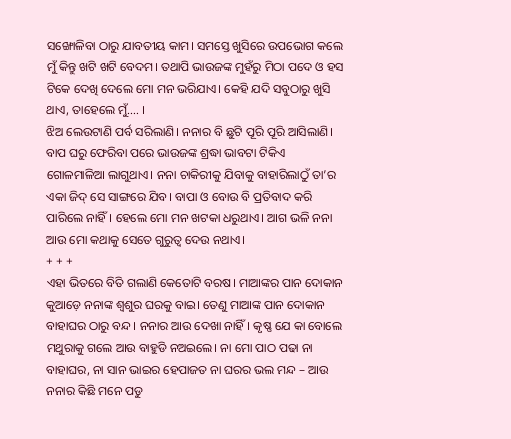ସଙ୍ଖୋଳିବା ଠାରୁ ଯାବତୀୟ କାମ। ସମସ୍ତେ ଖୁସିରେ ଉପଭୋଗ କଲେ ମୁଁ କିନ୍ତୁ ଖଟି ଖଟି ବେଦମ। ତଥାପି ଭାଉଜଙ୍କ ମୁହଁରୁ ମିଠା ପଦେ ଓ ହସ ଟିକେ ଦେଖି ଦେଲେ ମୋ ମନ ଭରିଯାଏ। କେହି ଯଦି ସବୁଠାରୁ ଖୁସି ଥାଏ, ତାହେଲେ ମୁଁ…. ।
ଝିଅ ଲେଉଟାଣି ପର୍ବ ସରିଲାଣି। ନନାର ବି ଛୁଟି ପୂରି ପୂରି ଆସିଲାଣି। ବାପ ଘରୁ ଫେରିବା ପରେ ଭାଉଜଙ୍କ ଶ୍ରଦ୍ଧା ଭାବଟା ଟିକିଏ ଗୋଳମାଳିଆ ଲାଗୁଥାଏ। ନନା ଚାକିରୀକୁ ଯିବାକୁ ବାହାରିଲାଠୁଁ ତା’ର ଏକା ଜିଦ୍ ସେ ସାଙ୍ଗରେ ଯିବ। ବାପା ଓ ବୋଉ ବି ପ୍ରତିବାଦ କରି ପାରିଲେ ନାହିଁ। ହେଲେ ମୋ ମନ ଖଟକା ଧରୁଥାଏ। ଆଗ ଭଳି ନନା ଆଉ ମୋ କଥାକୁ ସେତେ ଗୁରୁତ୍ଵ ଦେଉ ନଥାଏ।
+ + +
ଏହା ଭିତରେ ବିତି ଗଲାଣି କେତୋଟି ବରଷ। ମାଆଙ୍କର ପାନ ଦୋକାନ କୁଆଡ଼େ ନନାଙ୍କ ଶ୍ୱଶୁର ଘରକୁ ବାଇ। ତେଣୁ ମାଆଙ୍କ ପାନ ଦୋକାନ ବାହାଘର ଠାରୁ ବନ୍ଦ। ନନାର ଆଉ ଦେଖା ନାହିଁ। କୃଷ୍ଣ ଯେ କା ବୋଲେ ମଥୁରାକୁ ଗଲେ ଆଉ ବାହୁଡି ନଅଇଲେ। ନା ମୋ ପାଠ ପଢା ନା ବାହାଘର, ନା ସାନ ଭାଇର ହେପାଜତ ନା ଘରର ଭଲ ମନ୍ଦ – ଆଉ ନନାର କିଛି ମନେ ପଡୁ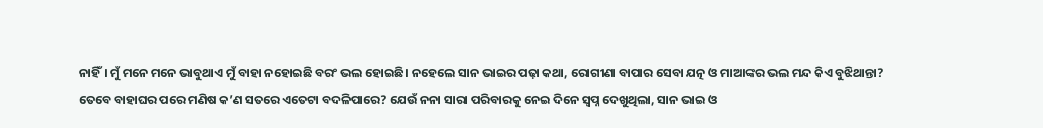ନାହିଁ। ମୁଁ ମନେ ମନେ ଭାବୁଥାଏ ମୁଁ ବାହା ନହୋଇଛି ବରଂ ଭଲ ହୋଇଛି। ନହେଲେ ସାନ ଭାଇର ପଢ଼ା କଥା, ରୋଗୀଣା ବାପାର ସେବା ଯତ୍ନ ଓ ମାଆଙ୍କର ଭଲ ମନ୍ଦ କିଏ ବୁଝିଥାନ୍ତା?
ତେବେ ବାହାଘର ପରେ ମଣିଷ କ’ଣ ସତରେ ଏତେଟା ବଦଳିପାରେ? ଯେଉଁ ନନା ସାରା ପରିବାରକୁ ନେଇ ଦିନେ ସ୍ଵପ୍ନ ଦେଖୁଥିଲା, ସାନ ଭାଇ ଓ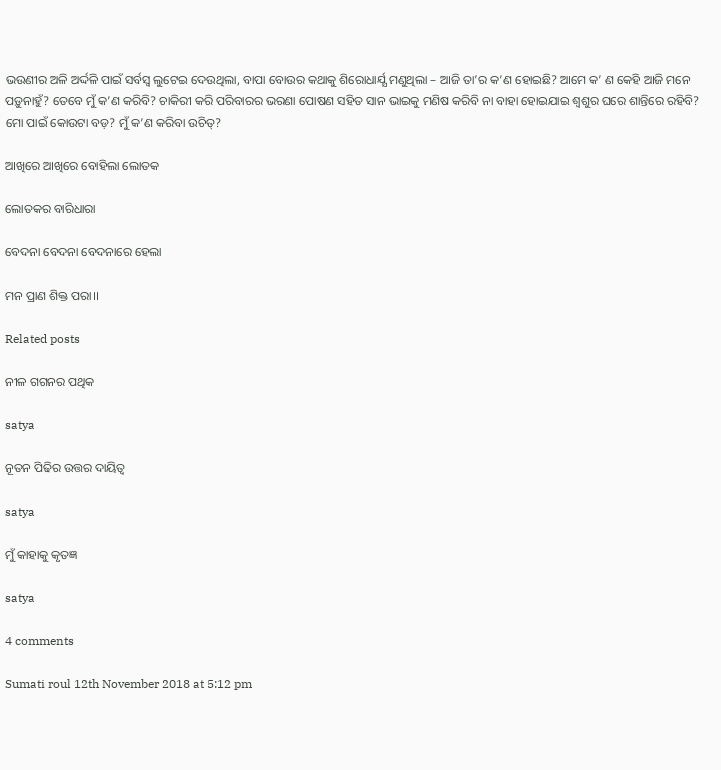ଭଉଣୀର ଅଳି ଅର୍ଦ୍ଦଳି ପାଇଁ ସର୍ବସ୍ଵ ଲୁଟେଇ ଦେଉଥିଲା, ବାପା ବୋଉର କଥାକୁ ଶିରୋଧାର୍ଯ୍ଯ ମଣୁଥିଲା – ଆଜି ତା’ର କ’ଣ ହୋଇଛି? ଆମେ କ’ ଣ କେହି ଆଜି ମନେ ପଡ଼ୁନାହୁଁ? ତେବେ ମୁଁ କ’ଣ କରିବି? ଚାକିରୀ କରି ପରିବାରର ଭରଣା ପୋଷଣ ସହିତ ସାନ ଭାଇକୁ ମଣିଷ କରିବି ନା ବାହା ହୋଇଯାଇ ଶ୍ୱଶୁର ଘରେ ଶାନ୍ତିରେ ରହିବି? ମୋ ପାଇଁ କୋଉଟା ବଡ଼? ମୁଁ କ’ଣ କରିବା ଉଚିତ୍?

ଆଖିରେ ଆଖିରେ ବୋହିଲା ଲୋତକ

ଲୋତକର ବାରିଧାରା

ବେଦନା ବେଦନା ବେଦନାରେ ହେଲା

ମନ ପ୍ରାଣ ଶିକ୍ତ ପରା।।

Related posts

ନୀଳ ଗଗନର ପଥିକ

satya

ନୂତନ ପିଢିର ଉତ୍ତର ଦାୟିତ୍ୱ

satya

ମୁଁ କାହାକୁ କୃତଜ୍ଞ

satya

4 comments

Sumati roul 12th November 2018 at 5:12 pm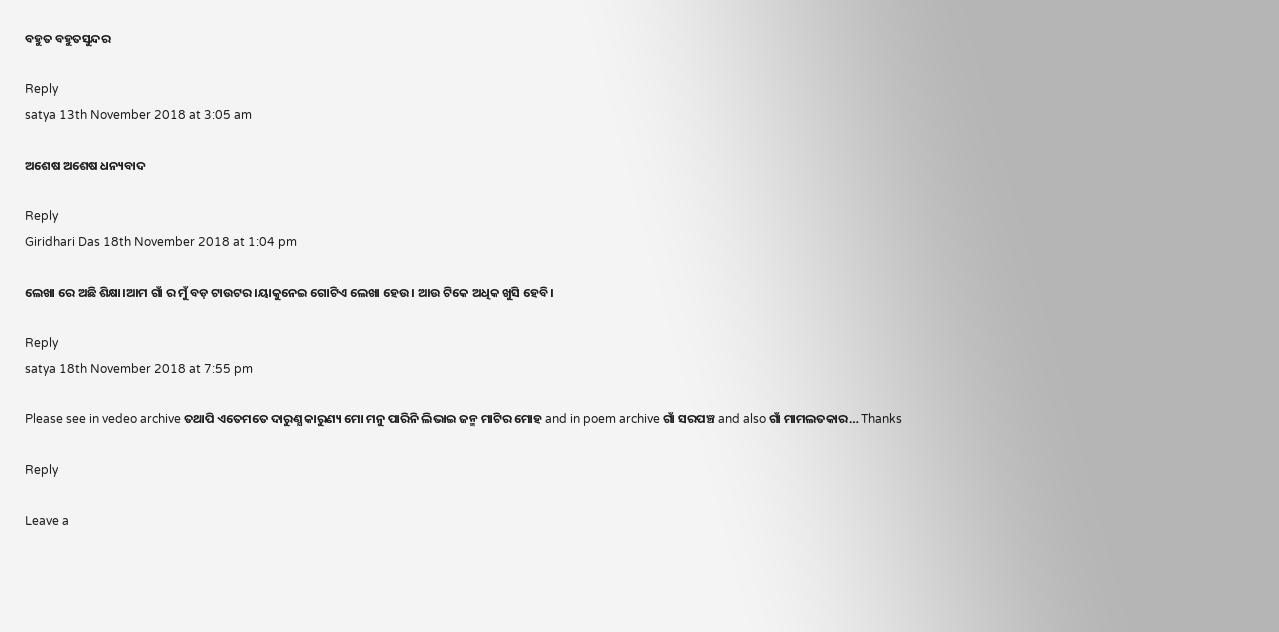ବହୁତ ବହୁତସୁନ୍ଦର

Reply
satya 13th November 2018 at 3:05 am

ଅଶେଷ ଅଶେଷ ଧନ୍ୟବାଦ

Reply
Giridhari Das 18th November 2018 at 1:04 pm

ଲେଖା ରେ ଅଛି ଶିକ୍ଷା।ଆମ ଗାଁ ର ମୁଁ ବଡ଼ ଟାଉଟର।ୟାକୁନେଇ ଗୋଟିଏ ଲେଖା ହେଉ। ଆଉ ଟିକେ ଅଧିକ ଖୁସି ହେବି।

Reply
satya 18th November 2018 at 7:55 pm

Please see in vedeo archive ତଥାପି ଏତେମତେ ଦାରୁଣ୍ଯ କାରୁଣ୍ୟ ମୋ ମନୁ ପାରିନି ଲିଭାଇ ଜନ୍ମ ମାଟିର ମୋହ and in poem archive ଗାଁ ସରପଞ୍ଚ and also ଗାଁ ମାମଲତକାର… Thanks

Reply

Leave a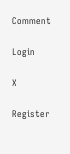Comment

Login

X

Register